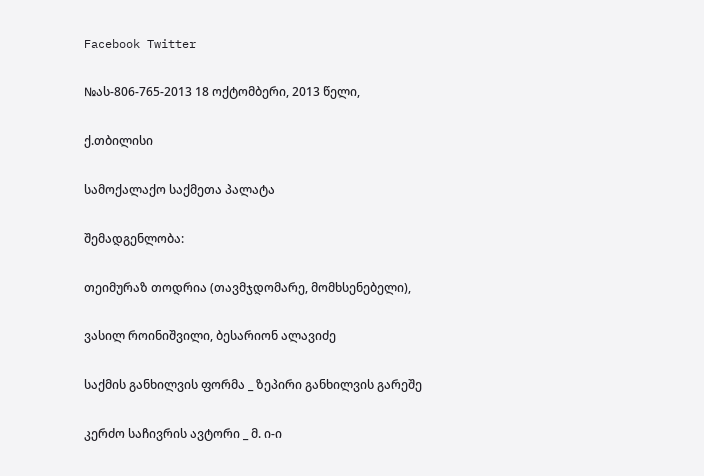Facebook Twitter

№ას-806-765-2013 18 ოქტომბერი, 2013 წელი,

ქ.თბილისი

სამოქალაქო საქმეთა პალატა

შემადგენლობა:

თეიმურაზ თოდრია (თავმჯდომარე, მომხსენებელი),

ვასილ როინიშვილი, ბესარიონ ალავიძე

საქმის განხილვის ფორმა _ ზეპირი განხილვის გარეშე

კერძო საჩივრის ავტორი _ მ. ი-ი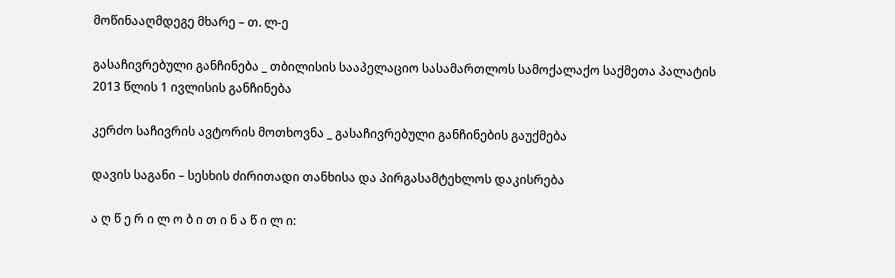მოწინააღმდეგე მხარე – თ. ლ-ე

გასაჩივრებული განჩინება _ თბილისის სააპელაციო სასამართლოს სამოქალაქო საქმეთა პალატის 2013 წლის 1 ივლისის განჩინება

კერძო საჩივრის ავტორის მოთხოვნა _ გასაჩივრებული განჩინების გაუქმება

დავის საგანი – სესხის ძირითადი თანხისა და პირგასამტეხლოს დაკისრება

ა ღ წ ე რ ი ლ ო ბ ი თ ი ნ ა წ ი ლ ი: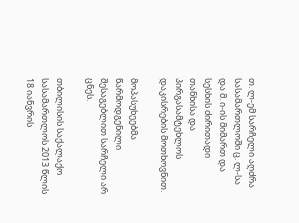თ. ლ-ემ სარჩელი აღძრა სასამართლოში ც. ლ-სა და მ. ი-ის მიმართ და სესხის ძირითადი თანხისა და პირგასამტეხლოს დაკისრების მოთხოვნით.

მოპასუხეებმა წარმოდგენილი შესაგებლით სარჩელი არ ცნეს.

თბილისის საქალაქო სასამართლოს 2013 წლის 18 იანვრის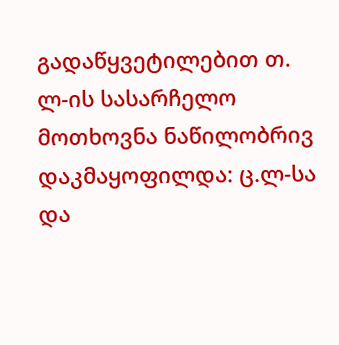გადაწყვეტილებით თ. ლ-ის სასარჩელო მოთხოვნა ნაწილობრივ დაკმაყოფილდა: ც.ლ-სა და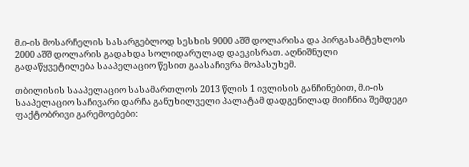მ.ი-ის მოსარჩელის სასარგებლოდ სესხის 9000 აშშ დოლარისა და პირგასამტეხლოს 2000 აშშ დოლარის გადახდა სოლიდარულად დაეკისრათ. აღნიშნული გადაწყვეტილება სააპელაციო წესით გაასაჩივრა მოპასუხემ.

თბილისის სააპელაციო სასამართლოს 2013 წლის 1 ივლისის განჩინებით, მ.ი-ის სააპელაციო საჩივარი დარჩა განუხილველი პალატამ დადგენილად მიიჩნია შემდეგი ფაქტობრივი გარემოებები: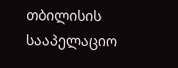თბილისის სააპელაციო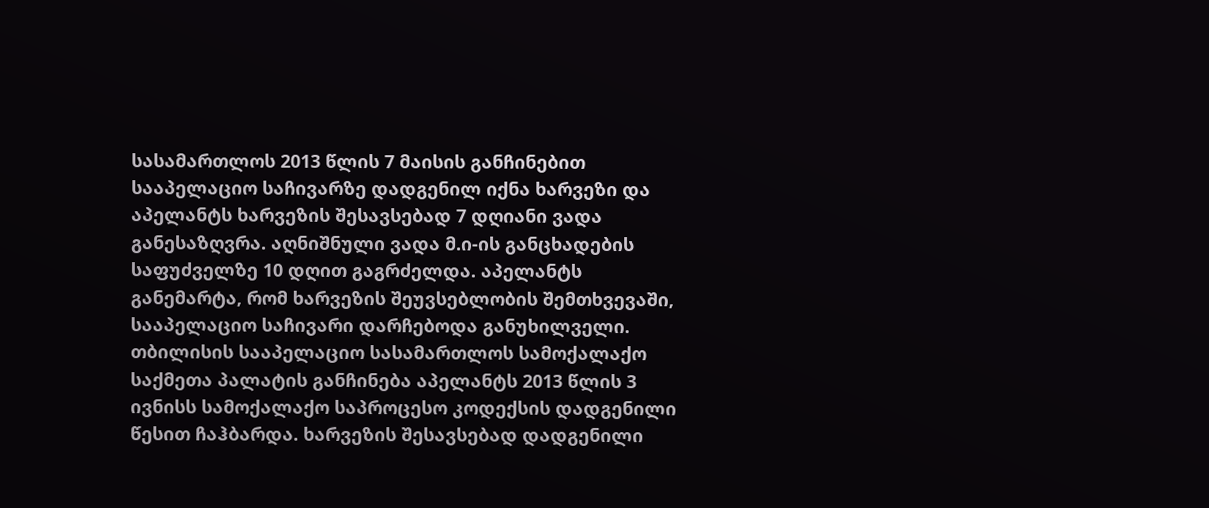სასამართლოს 2013 წლის 7 მაისის განჩინებით სააპელაციო საჩივარზე დადგენილ იქნა ხარვეზი და აპელანტს ხარვეზის შესავსებად 7 დღიანი ვადა განესაზღვრა. აღნიშნული ვადა მ.ი-ის განცხადების საფუძველზე 10 დღით გაგრძელდა. აპელანტს განემარტა, რომ ხარვეზის შეუვსებლობის შემთხვევაში, სააპელაციო საჩივარი დარჩებოდა განუხილველი. თბილისის სააპელაციო სასამართლოს სამოქალაქო საქმეთა პალატის განჩინება აპელანტს 2013 წლის 3 ივნისს სამოქალაქო საპროცესო კოდექსის დადგენილი წესით ჩაჰბარდა. ხარვეზის შესავსებად დადგენილი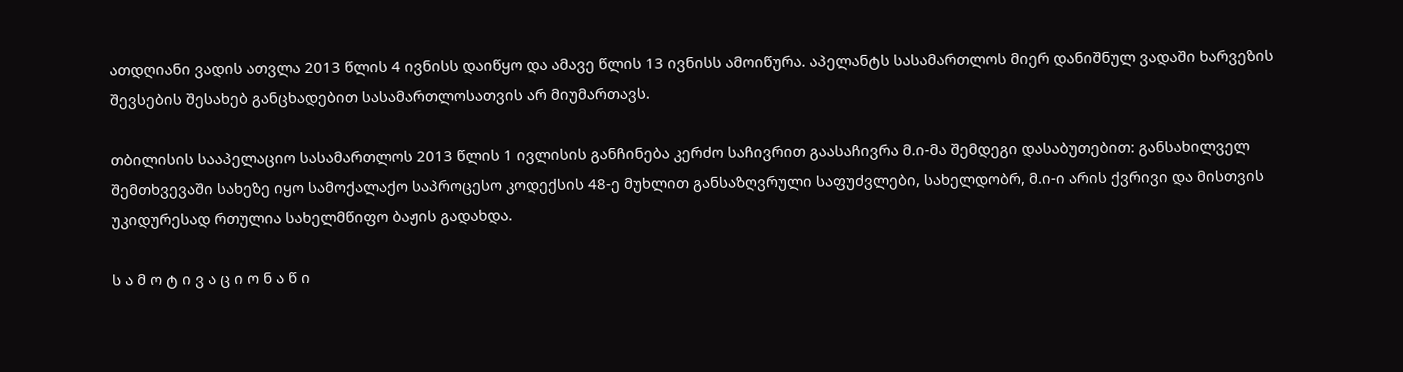ათდღიანი ვადის ათვლა 2013 წლის 4 ივნისს დაიწყო და ამავე წლის 13 ივნისს ამოიწურა. აპელანტს სასამართლოს მიერ დანიშნულ ვადაში ხარვეზის შევსების შესახებ განცხადებით სასამართლოსათვის არ მიუმართავს.

თბილისის სააპელაციო სასამართლოს 2013 წლის 1 ივლისის განჩინება კერძო საჩივრით გაასაჩივრა მ.ი-მა შემდეგი დასაბუთებით: განსახილველ შემთხვევაში სახეზე იყო სამოქალაქო საპროცესო კოდექსის 48-ე მუხლით განსაზღვრული საფუძვლები, სახელდობრ, მ.ი-ი არის ქვრივი და მისთვის უკიდურესად რთულია სახელმწიფო ბაჟის გადახდა.

ს ა მ ო ტ ი ვ ა ც ი ო ნ ა წ ი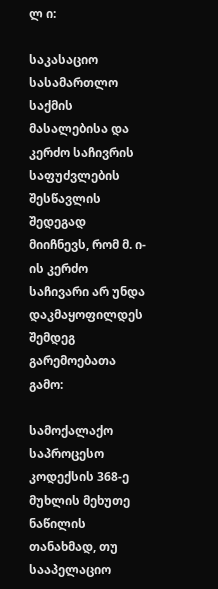ლ ი:

საკასაციო სასამართლო საქმის მასალებისა და კერძო საჩივრის საფუძვლების შესწავლის შედეგად მიიჩნევს, რომ მ. ი-ის კერძო საჩივარი არ უნდა დაკმაყოფილდეს შემდეგ გარემოებათა გამო:

სამოქალაქო საპროცესო კოდექსის 368-ე მუხლის მეხუთე ნაწილის თანახმად, თუ სააპელაციო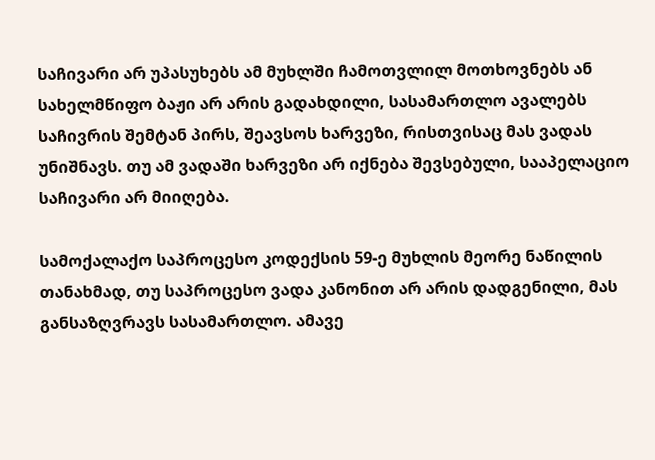საჩივარი არ უპასუხებს ამ მუხლში ჩამოთვლილ მოთხოვნებს ან სახელმწიფო ბაჟი არ არის გადახდილი, სასამართლო ავალებს საჩივრის შემტან პირს, შეავსოს ხარვეზი, რისთვისაც მას ვადას უნიშნავს. თუ ამ ვადაში ხარვეზი არ იქნება შევსებული, სააპელაციო საჩივარი არ მიიღება.

სამოქალაქო საპროცესო კოდექსის 59-ე მუხლის მეორე ნაწილის თანახმად, თუ საპროცესო ვადა კანონით არ არის დადგენილი, მას განსაზღვრავს სასამართლო. ამავე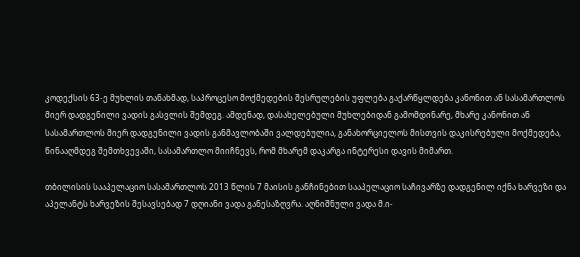კოდექსის 63-ე მუხლის თანახმად, საპროცესო მოქმედების შესრულების უფლება გაქარწყლდება კანონით ან სასამართლოს მიერ დადგენილი ვადის გასვლის შემდეგ. ამდენად, დასახელებული მუხლებიდან გამომდინარე, მხარე კანონით ან სასამართლოს მიერ დადგენილი ვადის განმავლობაში ვალდებულია, განახორციელოს მისთვის დაკისრებული მოქმედება, წინააღმდეგ შემთხვევაში, სასამართლო მიიჩნევს, რომ მხარემ დაკარგა ინტერესი დავის მიმართ.

თბილისის სააპელაციო სასამართლოს 2013 წლის 7 მაისის განჩინებით სააპელაციო საჩივარზე დადგენილ იქნა ხარვეზი და აპელანტს ხარვეზის შესავსებად 7 დღიანი ვადა განესაზღვრა. აღნიშნული ვადა მ.ი-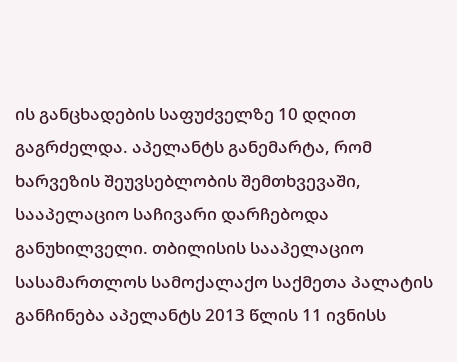ის განცხადების საფუძველზე 10 დღით გაგრძელდა. აპელანტს განემარტა, რომ ხარვეზის შეუვსებლობის შემთხვევაში, სააპელაციო საჩივარი დარჩებოდა განუხილველი. თბილისის სააპელაციო სასამართლოს სამოქალაქო საქმეთა პალატის განჩინება აპელანტს 2013 წლის 11 ივნისს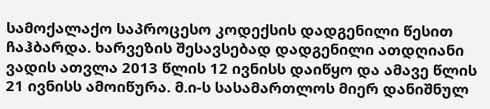სამოქალაქო საპროცესო კოდექსის დადგენილი წესით ჩაჰბარდა. ხარვეზის შესავსებად დადგენილი ათდღიანი ვადის ათვლა 2013 წლის 12 ივნისს დაიწყო და ამავე წლის 21 ივნისს ამოიწურა. მ.ი-ს სასამართლოს მიერ დანიშნულ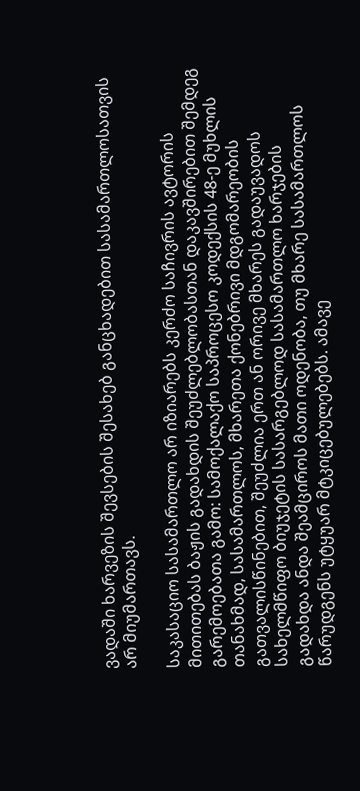ვადაში ხარვეზის შევსების შესახებ განცხადებით სასამართლოსათვის არ მიუმართავს.

საკასაციო სასამართლო არ იზიარებს კერძო საჩივრის ავტორის მითითებას ბაჟის გადახდის შეუძლებლობასთან დაკავშირებით შემდეგ გარემოებათა გამო: სამოქალაქო საპროცესო კოდექსის 48-ე მუხლის თანახმად, სასამართლოს, მხარეთა ქონებრივი მდგომარეობის გათვალისწინებით, შეუძლია ერთ ან ორივე მხარეს გადაუვადოს სახელმწიფო ბიუჯეტის სასარგებლოდ სასამართლო ხარჯების გადახდა ანდა შეამციროს მათი ოდენობა, თუ მხარე სასამართლოს წარუდგენს უტყუარ მტკიცებულებებს. ამავე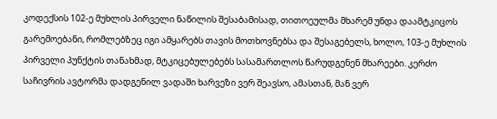კოდექსის 102-ე მუხლის პირველი ნაწილის შესაბამისად, თითოეულმა მხარემ უნდა დაამტკიცოს გარემოებანი, რომლებზეც იგი ამყარებს თავის მოთხოვნებსა და შესაგებელს, ხოლო, 103-ე მუხლის პირველი პუნქტის თანახმად, მტკიცებულებებს სასამართლოს წარუდგენენ მხარეები. კერძო საჩივრის ავტორმა დადგენილ ვადაში ხარვეზი ვერ შეავსო, ამასთან, მან ვერ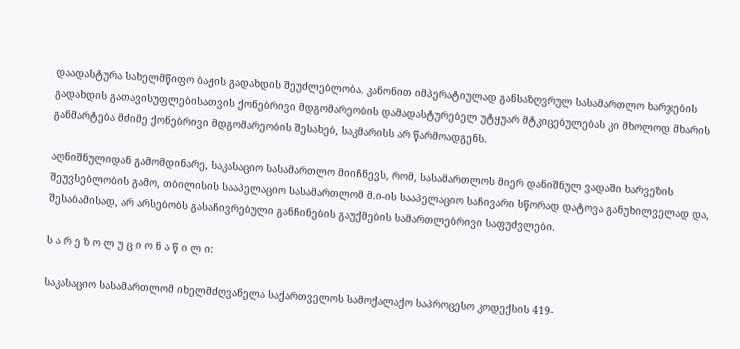დაადასტურა სახელმწიფო ბაჟის გადახდის შეუძლებლობა. კანონით იმპერატიულად განსაზღვრულ სასამართლო ხარჯების გადახდის გათავისუფლებისათვის ქონებრივი მდგომარეობის დამადასტურებელ უტყუარ მტკიცებულებას კი მხოლოდ მხარის განმარტება მძიმე ქონებრივი მდგომარეობის შესახებ, საკმარისს არ წარმოადგენს.

აღნიშნულიდან გამომდინარე, საკასაციო სასამართლო მიიჩნევს, რომ, სასამართლოს მიერ დანიშნულ ვადაში ხარვეზის შეუვსებლობის გამო, თბილისის სააპელაციო სასამართლომ მ.ი-ის სააპელაციო საჩივარი სწორად დატოვა განუხილველად და, შესაბამისად, არ არსებობს გასაჩივრებული განჩინების გაუქმების სამართლებრივი საფუძვლები.

ს ა რ ე ზ ო ლ უ ც ი ო ნ ა წ ი ლ ი:

საკასაციო სასამართლომ იხელმძღვანელა საქართველოს სამოქალაქო საპროცესო კოდექსის 419-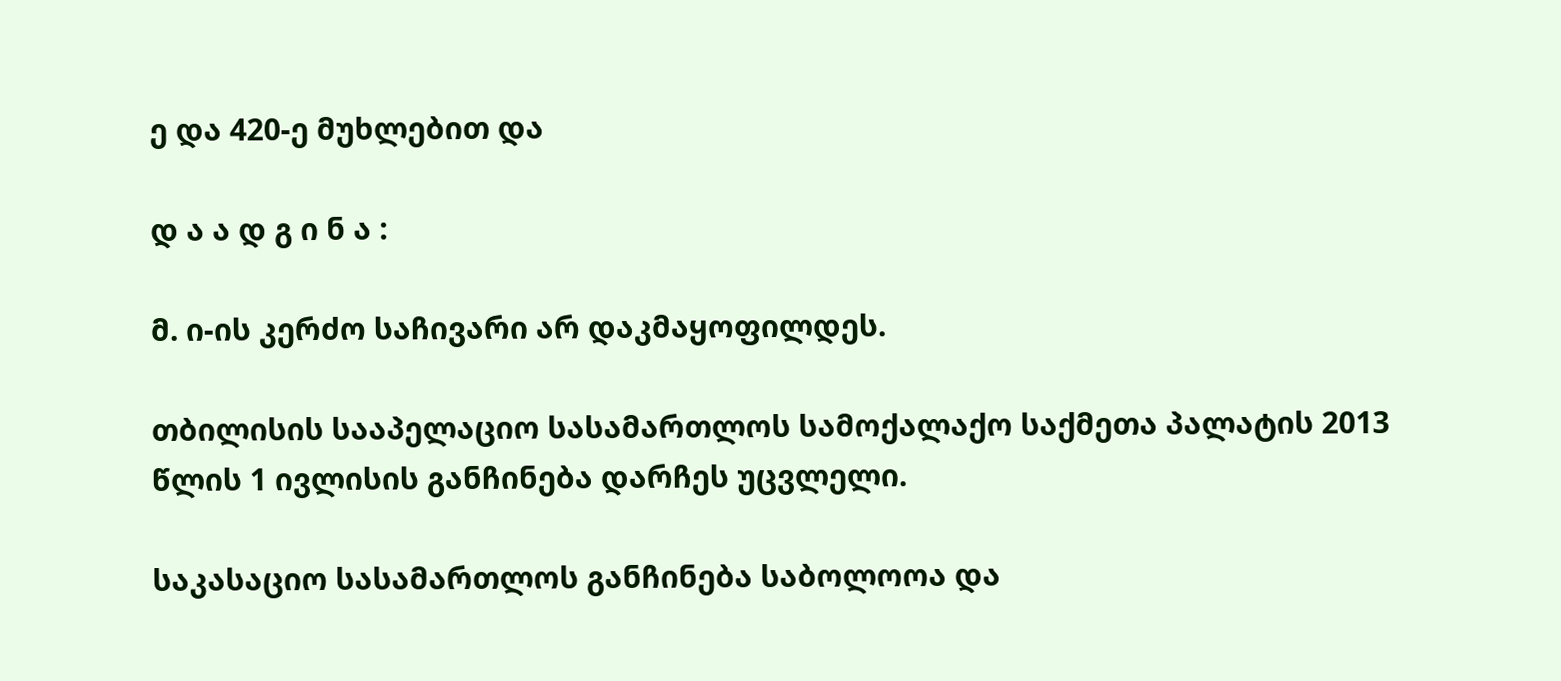ე და 420-ე მუხლებით და

დ ა ა დ გ ი ნ ა :

მ. ი-ის კერძო საჩივარი არ დაკმაყოფილდეს.

თბილისის სააპელაციო სასამართლოს სამოქალაქო საქმეთა პალატის 2013 წლის 1 ივლისის განჩინება დარჩეს უცვლელი.

საკასაციო სასამართლოს განჩინება საბოლოოა და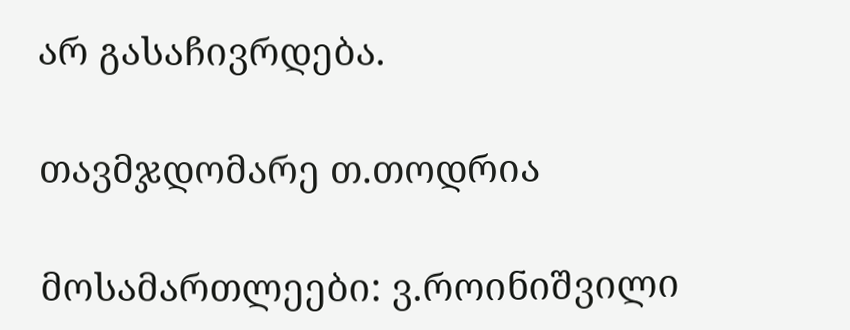არ გასაჩივრდება.

თავმჯდომარე თ.თოდრია

მოსამართლეები: ვ.როინიშვილი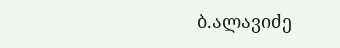ბ.ალავიძე